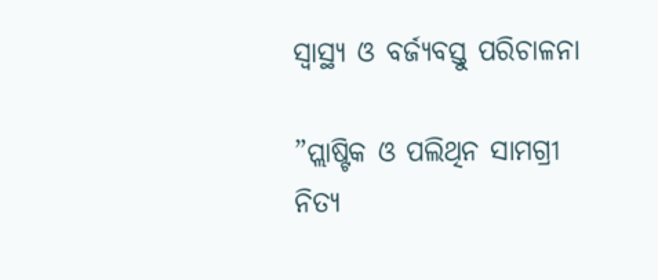ସ୍ବାସ୍ଥ୍ୟ ଓ ବର୍ଜ୍ୟବସ୍ତୁ ପରିଚାଳନା

”ପ୍ଲାଷ୍ଟିକ ଓ ପଲିଥିନ ସାମଗ୍ରୀ ନିତ୍ୟ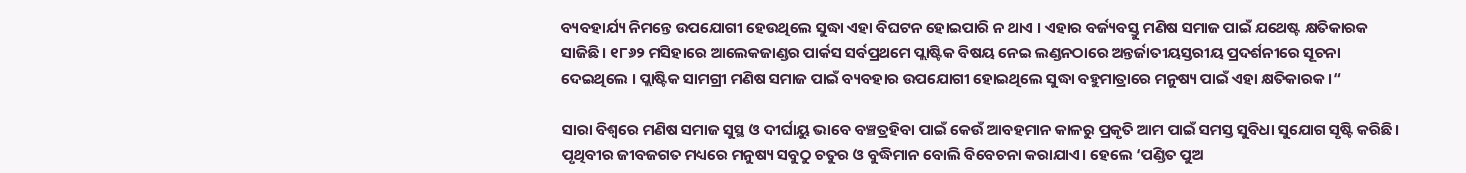ବ୍ୟବହାର୍ଯ୍ୟ ନିମନ୍ତେ ଉପଯୋଗୀ ହେଉଥିଲେ ସୁଦ୍ଧା ଏହା ବିଘଟନ ହୋଇପାରି ନ ଥାଏ । ଏହାର ବର୍ଜ୍ୟବସ୍ତୁ ମଣିଷ ସମାଜ ପାଇଁ ଯଥେଷ୍ଟ କ୍ଷତିକାରକ ସାଜିଛି। ୧୮୬୨ ମସିହାରେ ଆଲେକଜାଣ୍ଡର ପାର୍କସ ସର୍ବପ୍ରଥମେ ପ୍ଲାଷ୍ଟିକ ବିଷୟ ନେଇ ଲଣ୍ଡନଠାରେ ଅନ୍ତର୍ଜାତୀୟସ୍ତରୀୟ ପ୍ରଦର୍ଶନୀରେ ସୂଚନା ଦେଇଥିଲେ । ପ୍ଲାଷ୍ଟିକ ସାମଗ୍ରୀ ମଣିଷ ସମାଜ ପାଇଁ ବ୍ୟବହାର ଉପଯୋଗୀ ହୋଇଥିଲେ ସୁଦ୍ଧା ବହୁମାତ୍ରାରେ ମନୁଷ୍ୟ ପାଇଁ ଏହା କ୍ଷତିକାରକ ।“

ସାରା ବିଶ୍ୱରେ ମଣିଷ ସମାଜ ସୁସ୍ଥ ଓ ଦୀର୍ଘାୟୁ ଭାବେ ବଞ୍ଚତ୍ରହିବା ପାଇଁ କେଉଁ ଆବହମାନ କାଳରୁ ପ୍ରକୃତି ଆମ ପାଇଁ ସମସ୍ତ ସୁବିଧା ସୁଯୋଗ ସୃଷ୍ଟି କରିଛି। ପୃଥିବୀର ଜୀବଜଗତ ମଧ୍ୟରେ ମନୁଷ୍ୟ ସବୁଠୁ ଚତୁର ଓ ବୁଦ୍ଧିମାନ ବୋଲି ବିବେଚନା କରାଯାଏ। ହେଲେ ‘ପଣ୍ଡିତ ପୁଅ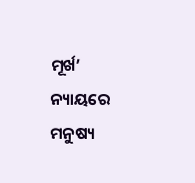ମୂର୍ଖ’ ନ୍ୟାୟରେ ମନୁଷ୍ୟ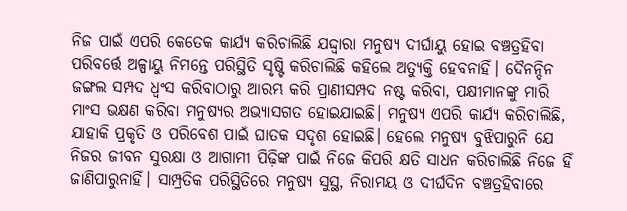ନିଜ ପାଇଁ ଏପରି କେତେକ କାର୍ଯ୍ୟ କରିଚାଲିଛି ଯଦ୍ଦ୍ବାରା ମନୁଷ୍ୟ ଦୀର୍ଘାୟୁ ହୋଇ ବଞ୍ଚତ୍ରହିବା ପରିବର୍ତ୍ତେ ଅଳ୍ପାୟୁ ନିମନ୍ତେ ପରିସ୍ଥିତି ସୃଷ୍ଟି କରିଚାଲିଛି କହିଲେ ଅତ୍ୟୁକ୍ତି ହେବନାହିଁ। ଦୈନନ୍ଦିନ ଜଙ୍ଗଲ ସମ୍ପଦ ଧ୍ବଂସ କରିବାଠାରୁ ଆରମ୍ଭ କରି ପ୍ରାଣୀସମ୍ପଦ ନଷ୍ଟ କରିବା, ପକ୍ଷୀମାନଙ୍କୁ ମାରି ମାଂସ ଭକ୍ଷଣ କରିବା ମନୁଷ୍ୟର ଅଭ୍ୟାସଗତ ହୋଇଯାଇଛି। ମନୁଷ୍ୟ ଏପରି କାର୍ଯ୍ୟ କରିଚାଲିଛି, ଯାହାକି ପ୍ରକୃତି ଓ ପରିବେଶ ପାଇଁ ଘାତକ ସଦୃଶ ହୋଇଛି। ହେଲେ ମନୁଷ୍ୟ ବୁଝିପାରୁନି ଯେ ନିଜର ଜୀବନ ସୁରକ୍ଷା ଓ ଆଗାମୀ ପିଢ଼ିଙ୍କ ପାଇଁ ନିଜେ କିପରି କ୍ଷତି ସାଧନ କରିଚାଲିଛି ନିଜେ ହିଁ ଜାଣିପାରୁନାହିଁ। ସାମ୍ପ୍ରତିକ ପରିସ୍ଥିତିରେ ମନୁଷ୍ୟ ସୁସ୍ଥ, ନିରାମୟ ଓ ଦୀର୍ଘଦିନ ବଞ୍ଚତ୍ରହିବାରେ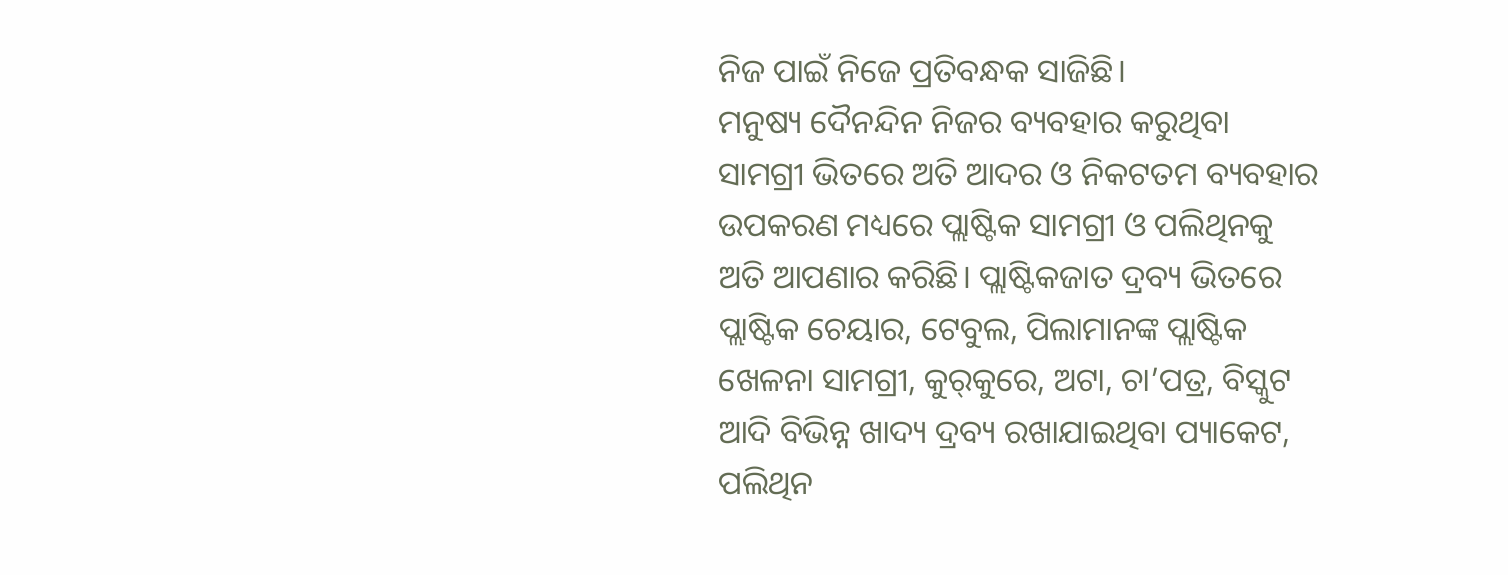ନିଜ ପାଇଁ ନିଜେ ପ୍ରତିବନ୍ଧକ ସାଜିଛି।
ମନୁଷ୍ୟ ଦୈନନ୍ଦିନ ନିଜର ବ୍ୟବହାର କରୁଥିବା ସାମଗ୍ରୀ ଭିତରେ ଅତି ଆଦର ଓ ନିକଟତମ ବ୍ୟବହାର ଉପକରଣ ମଧ୍ୟରେ ପ୍ଲାଷ୍ଟିକ ସାମଗ୍ରୀ ଓ ପଲିଥିନକୁ ଅତି ଆପଣାର କରିଛି। ପ୍ଲାଷ୍ଟିକଜାତ ଦ୍ରବ୍ୟ ଭିତରେ ପ୍ଲାଷ୍ଟିକ ଚେୟାର, ଟେବୁଲ, ପିଲାମାନଙ୍କ ପ୍ଲାଷ୍ଟିକ ଖେଳନା ସାମଗ୍ରୀ, କୁର୍‌କୁରେ, ଅଟା, ଚା’ପତ୍ର, ବିସ୍କୁଟ ଆଦି ବିଭିନ୍ନ ଖାଦ୍ୟ ଦ୍ରବ୍ୟ ରଖାଯାଇଥିବା ପ୍ୟାକେଟ, ପଲିଥିନ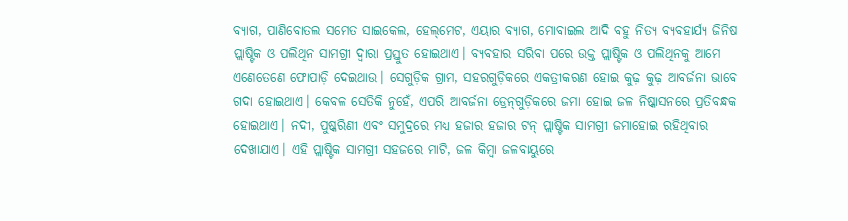ବ୍ୟାଗ, ପାଣିବୋତଲ ସମେତ ସାଇକେଲ, ହେଲ୍‌ମେଟ, ଏୟାର ବ୍ୟାଗ, ମୋବାଇଲ ଆଦି ବହୁ ନିତ୍ୟ ବ୍ୟବହାର୍ଯ୍ୟ ଜିନିଷ ପ୍ଲାଷ୍ଟିକ ଓ ପଲିଥିନ ସାମଗ୍ରୀ ଦ୍ୱାରା ପ୍ରସ୍ତୁତ ହୋଇଥାଏ। ବ୍ୟବହାର ସରିବା ପରେ ଉକ୍ତ ପ୍ଲାଷ୍ଟିକ ଓ ପଲିଥିନକୁ ଆମେ ଏଣେତେଣେ ଫୋପାଡ଼ି ଦେଇଥାଉ। ସେଗୁଡ଼ିକ ଗ୍ରାମ, ସହରଗୁଡ଼ିକରେ ଏକତ୍ରୀକରଣ ହୋଇ କୁଢ଼ କୁଢ଼ ଆବର୍ଜନା ଭାବେ ଗଦା ହୋଇଥାଏ। କେବଳ ସେତିକି ନୁହେଁ, ଏପରି ଆବର୍ଜନା ଡ୍ରେନ୍‌ଗୁଡ଼ିକରେ ଜମା ହୋଇ ଜଳ ନିଷ୍କାସନରେ ପ୍ରତିବନ୍ଧକ ହୋଇଥାଏ। ନଦୀ, ପୁଷ୍କରିଣୀ ଏବଂ ସମୁଦ୍ରରେ ମଧ୍ୟ ହଜାର ହଜାର ଟନ୍‌ ପ୍ଲାଷ୍ଟିକ ସାମଗ୍ରୀ ଜମାହୋଇ ରହିଥିବାର ଦେଖାଯାଏ। ଏହି ପ୍ଲାଷ୍ଟିକ ସାମଗ୍ରୀ ସହଜରେ ମାଟି, ଜଳ କିମ୍ବା ଜଳବାୟୁରେ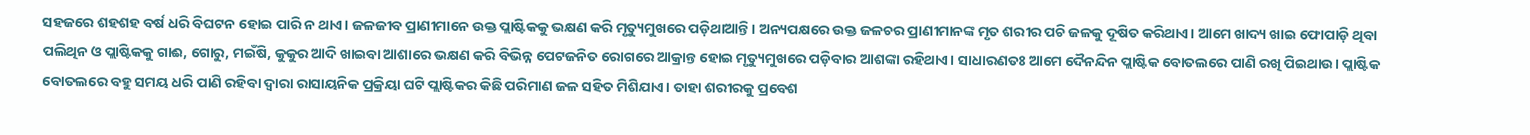ସହଜରେ ଶହଶହ ବର୍ଷ ଧରି ବିଘଟନ ହୋଇ ପାରି ନ ଥାଏ। ଜଳଜୀବ ପ୍ରାଣୀମାନେ ଉକ୍ତ ପ୍ଲାଷ୍ଟିକକୁ ଭକ୍ଷଣ କରି ମୃତ୍ୟୁମୁଖରେ ପଡ଼ିଥାଆନ୍ତି। ଅନ୍ୟପକ୍ଷରେ ଉକ୍ତ ଜଳଚର ପ୍ରାଣୀମାନଙ୍କ ମୃତ ଶରୀର ପଚି ଜଳକୁ ଦୂଷିତ କରିଥାଏ। ଆମେ ଖାଦ୍ୟ ଖାଇ ଫୋପାଡ଼ି ଥିବା ପଲିଥିନ ଓ ପ୍ଲାଷ୍ଟିକକୁ ଗାଈ, ଗୋରୁ, ମଇଁଷି, କୁକୁର ଆଦି ଖାଇବା ଆଶାରେ ଭକ୍ଷଣ କରି ବିଭିନ୍ନ ପେଟଜନିତ ରୋଗରେ ଆକ୍ରାନ୍ତ ହୋଇ ମୃତ୍ୟୁମୁଖରେ ପଡ଼ିବାର ଆଶଙ୍କା ରହିଥାଏ। ସାଧାରଣତଃ ଆମେ ଦୈନନ୍ଦିନ ପ୍ଲାଷ୍ଟିକ ବୋତଲରେ ପାଣି ରଖି ପିଇଥାଉ। ପ୍ଲାଷ୍ଟିକ ବୋତଲରେ ବହୁ ସମୟ ଧରି ପାଣି ରହିବା ଦ୍ୱାରା ରାସାୟନିକ ପ୍ରକ୍ରିୟା ଘଟି ପ୍ଲାଷ୍ଟିକର କିଛି ପରିମାଣ ଜଳ ସହିତ ମିଶିଯାଏ। ତାହା ଶରୀରକୁ ପ୍ରବେଶ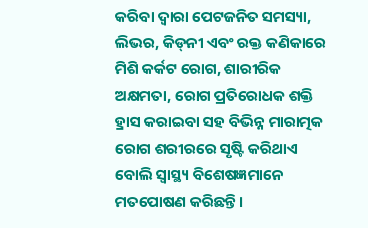କରିବା ଦ୍ୱାରା ପେଟଜନିତ ସମସ୍ୟା, ଲିଭର, କିଡ୍‌ନୀ ଏବଂ ରକ୍ତ କଣିକାରେ ମିଶି କର୍କଟ ରୋଗ, ଶାରୀରିକ ଅକ୍ଷମତା, ରୋଗ ପ୍ରତିରୋଧକ ଶକ୍ତି ହ୍ରାସ କରାଇବା ସହ ବିଭିନ୍ନ ମାରାତ୍ମକ ରୋଗ ଶରୀରରେ ସୃଷ୍ଟି କରିଥାଏ ବୋଲି ସ୍ବାସ୍ଥ୍ୟ ବିଶେଷଜ୍ଞମାନେ ମତପୋଷଣ କରିଛନ୍ତି।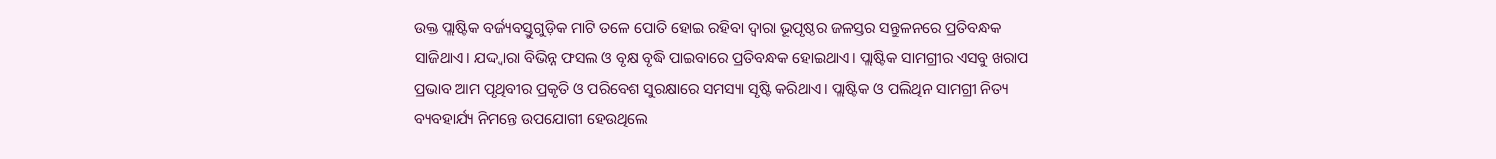ଉକ୍ତ ପ୍ଲାଷ୍ଟିକ ବର୍ଜ୍ୟବସ୍ତୁଗୁଡ଼ିକ ମାଟି ତଳେ ପୋତି ହୋଇ ରହିବା ଦ୍ୱାରା ଭୂପୃଷ୍ଠର ଜଳସ୍ତର ସନ୍ତୁଳନରେ ପ୍ରତିବନ୍ଧକ ସାଜିଥାଏ। ଯଦ୍ଦ୍ବାରା ବିଭିନ୍ନ ଫସଲ ଓ ବୃକ୍ଷ ବୃଦ୍ଧି ପାଇବାରେ ପ୍ରତିବନ୍ଧକ ହୋଇଥାଏ। ପ୍ଲାଷ୍ଟିକ ସାମଗ୍ରୀର ଏସବୁ ଖରାପ ପ୍ରଭାବ ଆମ ପୃଥିବୀର ପ୍ରକୃତି ଓ ପରିବେଶ ସୁରକ୍ଷାରେ ସମସ୍ୟା ସୃଷ୍ଟି କରିଥାଏ। ପ୍ଲାଷ୍ଟିକ ଓ ପଲିଥିନ ସାମଗ୍ରୀ ନିତ୍ୟ ବ୍ୟବହାର୍ଯ୍ୟ ନିମନ୍ତେ ଉପଯୋଗୀ ହେଉଥିଲେ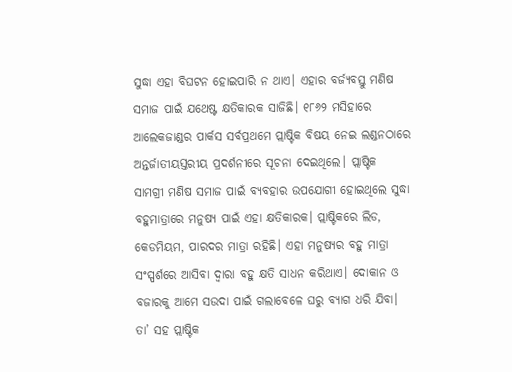ସୁଦ୍ଧା ଏହା ବିଘଟନ ହୋଇପାରି ନ ଥାଏ। ଏହାର ବର୍ଜ୍ୟବସ୍ତୁ ମଣିଷ ସମାଜ ପାଇଁ ଯଥେଷ୍ଟ କ୍ଷତିକାରକ ସାଜିଛି। ୧୮୬୨ ମସିହାରେ ଆଲେକଜାଣ୍ଡର ପାର୍କସ ସର୍ବପ୍ରଥମେ ପ୍ଲାଷ୍ଟିକ ବିଷୟ ନେଇ ଲଣ୍ଡନଠାରେ ଅନ୍ତର୍ଜାତୀୟସ୍ତରୀୟ ପ୍ରଦର୍ଶନୀରେ ସୂଚନା ଦେଇଥିଲେ। ପ୍ଲାଷ୍ଟିକ ସାମଗ୍ରୀ ମଣିଷ ସମାଜ ପାଇଁ ବ୍ୟବହାର ଉପଯୋଗୀ ହୋଇଥିଲେ ସୁଦ୍ଧା ବହୁମାତ୍ରାରେ ମନୁଷ୍ୟ ପାଇଁ ଏହା କ୍ଷତିକାରକ। ପ୍ଲାଷ୍ଟିକରେ ଲିଡ, କେଡମିୟମ, ପାରଦର ମାତ୍ରା ରହିଛି। ଏହା ମନୁଷ୍ୟର ବହୁ ମାତ୍ରା ସଂସ୍ପର୍ଶରେ ଆସିବା ଦ୍ୱାରା ବହୁ କ୍ଷତି ସାଧନ କରିଥାଏ। ଦୋକାନ ଓ ବଜାରକୁ ଆମେ ସଉଦା ପାଇଁ ଗଲାବେଳେ ଘରୁ ବ୍ୟାଗ ଧରି ଯିବା। ତା’ ସହ ପ୍ଲାଷ୍ଟିକ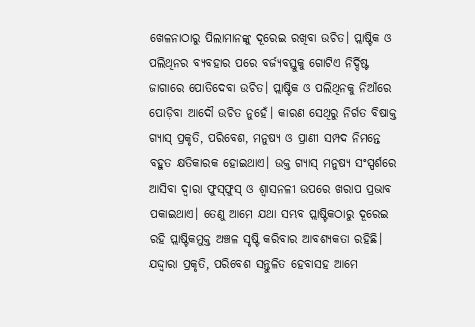ଖେଳନାଠାରୁ ପିଲାମାନଙ୍କୁ ଦୂରେଇ ରଖିବା ଉଚିତ। ପ୍ଲାଷ୍ଟିକ ଓ ପଲିଥିନର ବ୍ୟବହାର ପରେ ବର୍ଜ୍ୟବସ୍ତୁକୁ ଗୋଟିଏ ନିର୍ଦ୍ଦିଷ୍ଟ ଜାଗାରେ ପୋତିଦେବା ଉଚିତ। ପ୍ଲାଷ୍ଟିକ ଓ ପଲିଥିନକୁ ନିଆଁରେ ପୋଡ଼ିବା ଆଦୌ ଉଚିତ ନୁହେଁ। କାରଣ ସେଥିରୁ ନିର୍ଗତ ବିଷାକ୍ତ ଗ୍ୟାସ୍‌ ପ୍ରକୃତି, ପରିବେଶ, ମନୁଷ୍ୟ ଓ ପ୍ରାଣୀ ସମ୍ପଦ ନିମନ୍ତେ ବହୁତ କ୍ଷତିକାରକ ହୋଇଥାଏ। ଉକ୍ତ ଗ୍ୟାସ୍‌ ମନୁଷ୍ୟ ସଂସ୍ପର୍ଶରେ ଆସିବା ଦ୍ୱାରା ଫୁସ୍‌ଫୁସ୍‌ ଓ ଶ୍ୱାସନଳୀ ଉପରେ ଖରାପ ପ୍ରଭାବ ପକାଇଥାଏ। ତେଣୁ ଆମେ ଯଥା ସମ୍ଭବ ପ୍ଲାଷ୍ଟିକଠାରୁ ଦୂରେଇ ରହି ପ୍ଲାଷ୍ଟିକମୁକ୍ତ ଅଞ୍ଚଳ ସୃଷ୍ଟି କରିବାର ଆବଶ୍ୟକତା ରହିଛି। ଯଦ୍ଦ୍ବାରା ପ୍ରକୃତି, ପରିବେଶ ସନ୍ତୁଳିତ ହେବାସହ ଆମେ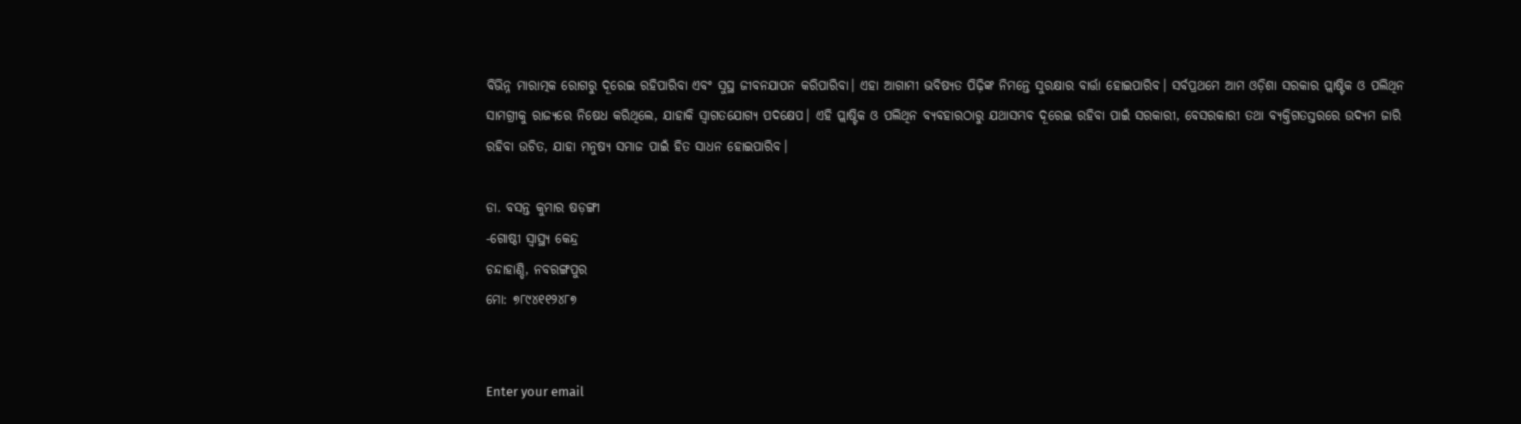ବିଭିନ୍ନ ମାରାତ୍ମକ ରୋଗରୁ ଦୂରେଇ ରହିପାରିବା ଏବଂ ସୁସ୍ଥ ଜୀବନଯାପନ କରିପାରିବା। ଏହା ଆଗାମୀ ଭବିଷ୍ୟତ ପିଢ଼ିଙ୍କ ନିମନ୍ତେ ସୁରକ୍ଷାର ବାର୍ତ୍ତା ହୋଇପାରିବ। ସର୍ବପ୍ରଥମେ ଆମ ଓଡ଼ିଶା ସରକାର ପ୍ଲାଷ୍ଟିକ ଓ ପଲିଥିନ ସାମଗ୍ରୀକୁ ରାଜ୍ୟରେ ନିଷେଧ କରିଥିଲେ, ଯାହାକି ସ୍ବାଗତଯୋଗ୍ୟ ପଦକ୍ଷେପ। ଏହି ପ୍ଲାଷ୍ଟିକ ଓ ପଲିଥିନ ବ୍ୟବହାରଠାରୁ ଯଥାସମ୍ଭବ ଦୂରେଇ ରହିବା ପାଇଁ ସରକାରୀ, ବେସରକାରୀ ତଥା ବ୍ୟକ୍ତିଗତସ୍ତରରେ ଉଦ୍ୟମ ଜାରି ରହିବା ଉଚିତ, ଯାହା ମନୁଷ୍ୟ ସମାଜ ପାଇଁ ହିତ ସାଧନ ହୋଇପାରିବ।

ଡା. ବସନ୍ତ କୁମାର ଷଡ଼ଙ୍ଗୀ
-ଗୋଷ୍ଠୀ ସ୍ବାସ୍ଥ୍ୟ କେନ୍ଦ୍ର
ଚନ୍ଦାହାଣ୍ଡି, ନବରଙ୍ଗପୁର
ମୋ: ୭୮୯୪୧୧୨୪୮୭


Enter your email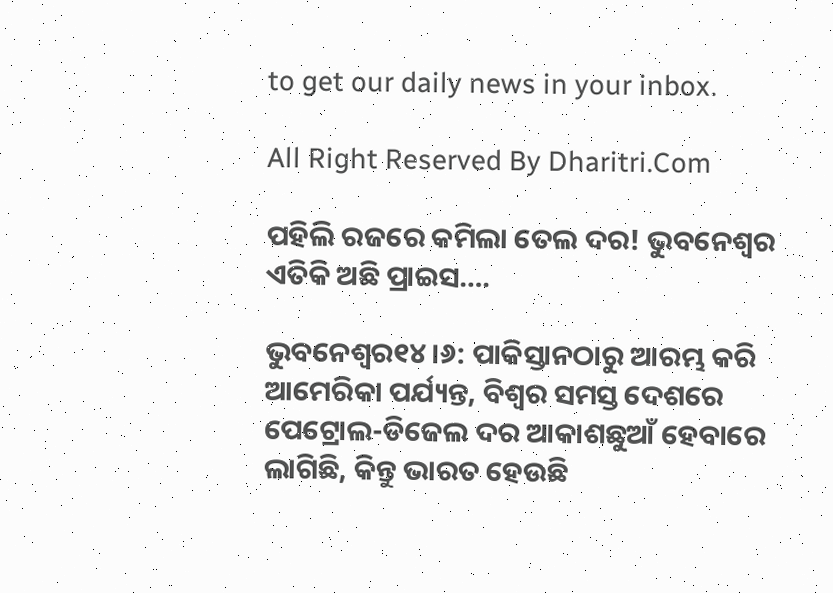to get our daily news in your inbox.

All Right Reserved By Dharitri.Com

ପହିଲି ରଜରେ କମିଲା ତେଲ ଦର! ଭୁବନେଶ୍ୱର ଏତିକି ଅଛି ପ୍ରାଇସ….

ଭୁବନେଶ୍ୱର୧୪।୬: ପାକିସ୍ତାନଠାରୁ ଆରମ୍ଭ କରି ଆମେରିକା ପର୍ଯ୍ୟନ୍ତ, ବିଶ୍ୱର ସମସ୍ତ ଦେଶରେ ପେଟ୍ରୋଲ-ଡିଜେଲ ଦର ଆକାଶଛୁଆଁ ହେବାରେ ଲାଗିଛି, କିନ୍ତୁ ଭାରତ ହେଉଛି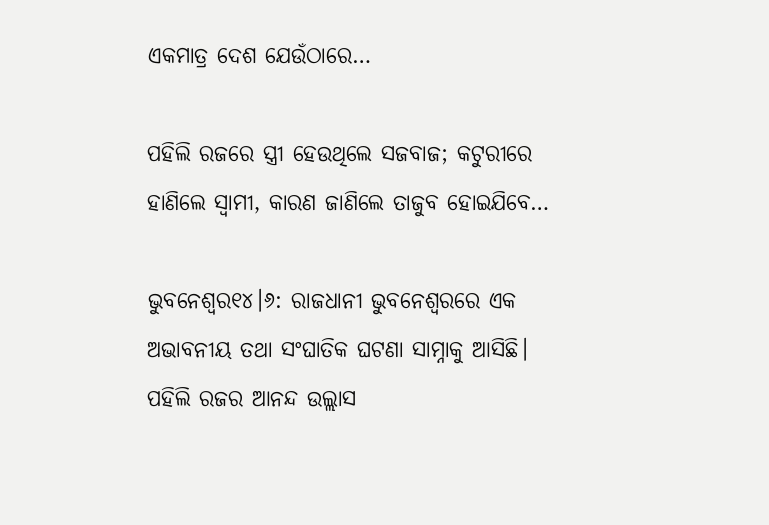ଏକମାତ୍ର ଦେଶ ଯେଉଁଠାରେ…

ପହିଲି ରଜରେ ସ୍ତ୍ରୀ ହେଉଥିଲେ ସଜବାଜ; କଟୁରୀରେ ହାଣିଲେ ସ୍ୱାମୀ, କାରଣ ଜାଣିଲେ ତାଜୁବ ହୋଇଯିବେ…

ଭୁବନେଶ୍ୱର୧୪।୬: ରାଜଧାନୀ ଭୁବନେଶ୍ୱରରେ ଏକ ଅଭାବନୀୟ ତଥା ସଂଘାତିକ ଘଟଣା ସାମ୍ନାକୁ ଆସିଛି। ପହିଲି ରଜର ଆନନ୍ଦ ଉଲ୍ଲାସ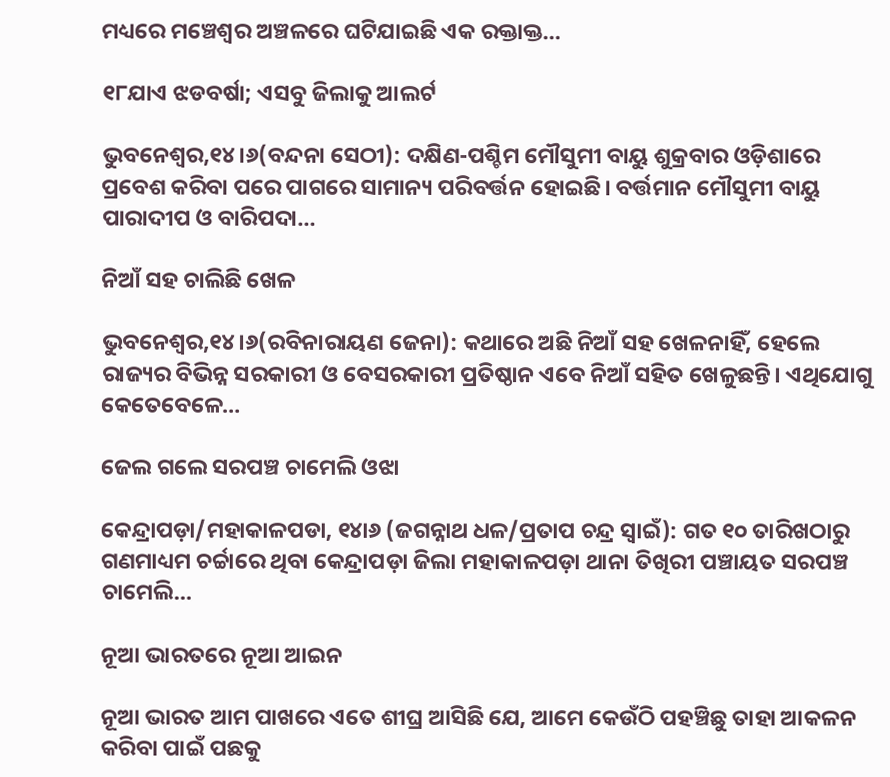ମଧ୍ୟରେ ମଞ୍ଚେଶ୍ୱର ଅଞ୍ଚଳରେ ଘଟିଯାଇଛି ଏକ ରକ୍ତାକ୍ତ…

୧୮ଯାଏ ଝଡବର୍ଷା; ଏସବୁ ଜିଲାକୁ ଆଲର୍ଟ

ଭୁବନେଶ୍ୱର,୧୪।୬(ବନ୍ଦନା ସେଠୀ): ଦକ୍ଷିଣ-ପଶ୍ଚିମ ମୌସୁମୀ ବାୟୁ ଶୁକ୍ରବାର ଓଡ଼ିଶାରେ ପ୍ରବେଶ କରିବା ପରେ ପାଗରେ ସାମାନ୍ୟ ପରିବର୍ତ୍ତନ ହୋଇଛି। ବର୍ତ୍ତମାନ ମୌସୁମୀ ବାୟୁ ପାରାଦୀପ ଓ ବାରିପଦା…

ନିଆଁ ସହ ଚାଲିଛି ଖେଳ

ଭୁବନେଶ୍ୱର,୧୪।୬(ରବିନାରାୟଣ ଜେନା): କଥାରେ ଅଛି ନିଆଁ ସହ ଖେଳନାହିଁ, ହେଲେ ରାଜ୍ୟର ବିଭିନ୍ନ ସରକାରୀ ଓ ବେସରକାରୀ ପ୍ରତିଷ୍ଠାନ ଏବେ ନିଆଁ ସହିତ ଖେଳୁଛନ୍ତି। ଏଥିଯୋଗୁ କେତେବେଳେ…

ଜେଲ ଗଲେ ସରପଞ୍ଚ ଚାମେଲି ଓଝା

କେନ୍ଦ୍ରାପଡ଼ା/ମହାକାଳପଡା, ୧୪ା୬ (ଜଗନ୍ନାଥ ଧଳ/ପ୍ରତାପ ଚନ୍ଦ୍ର ସ୍ୱାଇଁ): ଗତ ୧୦ ତାରିଖଠାରୁ ଗଣମାଧ୍ୟମ ଚର୍ଚ୍ଚାରେ ଥିବା କେନ୍ଦ୍ରାପଡ଼ା ଜିଲା ମହାକାଳପଡ଼ା ଥାନା ତିଖିରୀ ପଞ୍ଚାୟତ ସରପଞ୍ଚ ଚାମେଲି…

ନୂଆ ଭାରତରେ ନୂଆ ଆଇନ

ନୂଆ ଭାରତ ଆମ ପାଖରେ ଏତେ ଶୀଘ୍ର ଆସିଛି ଯେ, ଆମେ କେଉଁଠି ପହଞ୍ଚିଛୁ ତାହା ଆକଳନ କରିବା ପାଇଁ ପଛକୁ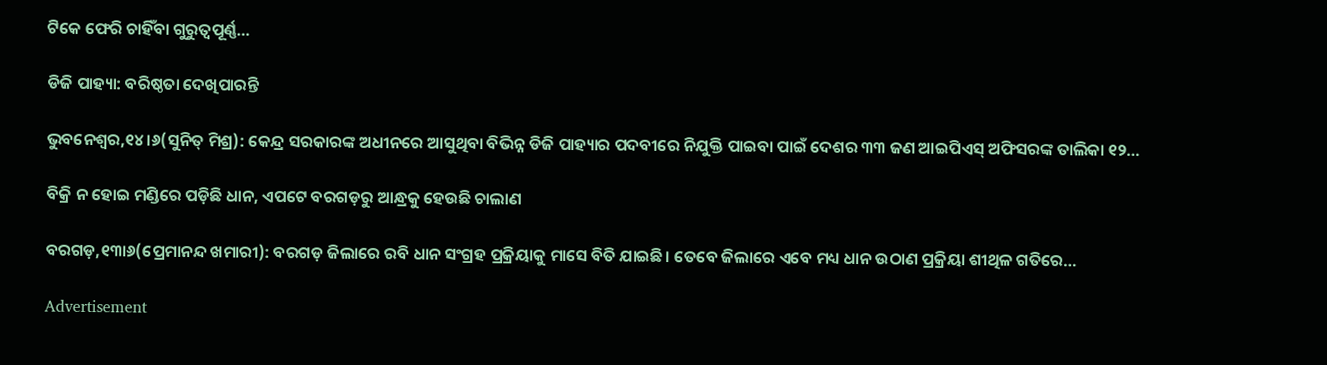ଟିକେ ଫେରି ଚାହିଁବା ଗୁରୁତ୍ୱପୂର୍ଣ୍ଣ…

ଡିଜି ପାହ୍ୟା: ବରିଷ୍ଠତା ଦେଖିପାରନ୍ତି

ଭୁବନେଶ୍ୱର,୧୪।୬(ସୁନିତ୍‌ ମିଶ୍ର): କେନ୍ଦ୍ର ସରକାରଙ୍କ ଅଧୀନରେ ଆସୁଥିବା ବିଭିନ୍ନ ଡିଜି ପାହ୍ୟାର ପଦବୀରେ ନିଯୁକ୍ତି ପାଇବା ପାଇଁ ଦେଶର ୩୩ ଜଣ ଆଇପିଏସ୍‌ ଅଫିସରଙ୍କ ତାଲିକା ୧୨…

ବିକ୍ରି ନ ହୋଇ ମଣ୍ଡିରେ ପଡ଼ିଛି ଧାନ, ଏପଟେ ବରଗଡ଼ରୁ ଆନ୍ଧ୍ରକୁ ହେଉଛି ଚାଲାଣ

ବରଗଡ଼,୧୩ା୬(ପ୍ରେମାନନ୍ଦ ଖମାରୀ): ବରଗଡ଼ ଜିଲାରେ ରବି ଧାନ ସଂଗ୍ରହ ପ୍ରକ୍ରିୟାକୁ ମାସେ ବିତି ଯାଇଛି। ତେବେ ଜିଲାରେ ଏବେ ମଧ୍ୟ ଧାନ ଉଠାଣ ପ୍ରକ୍ରିୟା ଶୀଥିଳ ଗତିରେ…

Advertisement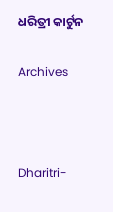ଧରିତ୍ରୀ କାର୍ଟୁନ

Archives



Dharitri-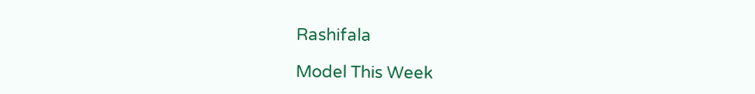Rashifala

Model This Week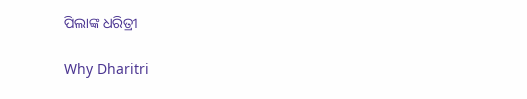ପିଲାଙ୍କ ଧରିତ୍ରୀ

Why Dharitri